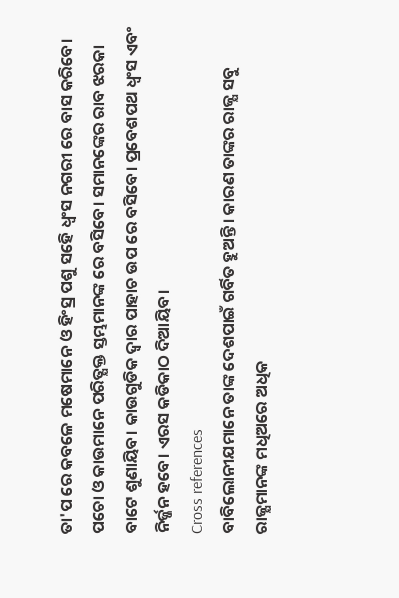ତା'ପ ରେ କବଳେ ମଷେମାନେ ଓ ହିଂସ୍ର ପଶୁ ସହେି ଧ୍ବଂସ ନଗରୀ ରେ ବାସ କରିବେ। ପଚୋ ଓ କାଉମାନେ ପରିତ୍ଯକ୍ତ ସ୍ତମ୍ଭମାନଙ୍କ ରେ ବସିବେ। ସମାନଙ୍କେର ରାବ ଝରକା ବାଟେ ଶୁଣାୟିବ। କାଉଗୁଡିକ ଦ୍ବାର ପାହାଚ ଉପ ରେ ବସିବେ। ପ୍ରବେଶପଥ ଧ୍ବଂସ ଏବଂ ନିର୍ଜ୍ଜନ ହବେ। ଏରସ କଡିକାଠ ଦିଆୟିବ।
Cross references
ବାବିଲୋନୀଯମାନେ ତାଙ୍କ ଦେଶପାଇଁ ଗର୍ବିତ ହୁଅନ୍ତି। କାରଣ ତାଙ୍କର ରାଜ୍ଯ ସବୁ ରାଜ୍ଯମାନଙ୍କ ମଧିଅରେ ଅଧିକ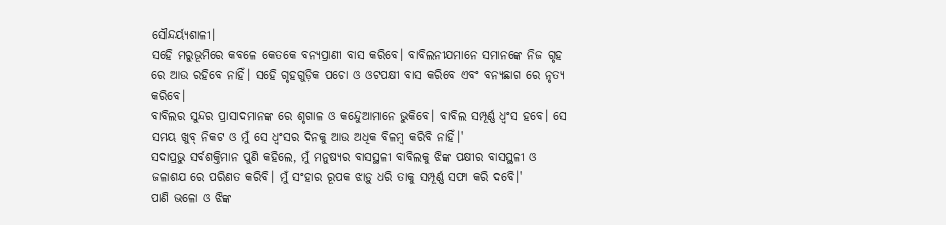ସୌନ୍ଦର୍ୟ୍ଯଶାଳୀ।
ସହେି ମରୁଭୂମିରେ କବଳେ କେତକେ ବନ୍ଯପ୍ରାଣୀ ବାସ କରିବେ। ବାବିଲନୀଯମାନେ ସମାନଙ୍କେ ନିଜ ଗୃହ ରେ ଆଉ ରହିବେ ନାହିଁ। ସହେି ଗୃହଗୁଡ଼ିକ ପଚୋ ଓ ଓଟପକ୍ଷୀ ବାସ କରିବେ ଏବଂ ବନ୍ଯଛାଗ ରେ ନୃତ୍ଯ କରିବେ।
ବାବିଲର ସୁନ୍ଦର ପ୍ରାସାଦମାନଙ୍କ ରେ ଶୃଗାଳ ଓ କନ୍ଦେୁଆମାନେ ଭୁକିବେ। ବାବିଲ ସମ୍ପୂର୍ଣ୍ଣ ଧ୍ବଂସ ହବେ। ସେ ସମୟ ଖୁବ୍ ନିକଟ ଓ ମୁଁ ସେ ଧ୍ବଂସର ଦିନକୁ ଆଉ ଅଧିକ ବିଳମ୍ବ କରିବି ନାହିଁ।'
ସଦାପ୍ରଭୁ ସର୍ବଶକ୍ତିମାନ ପୁଣି କହିଲେ, ମୁଁ ମନୁଷ୍ଯର ବାସସ୍ଥଳୀ ବାବିଲକୁ ଝିଙ୍କ ପକ୍ଷୀର ବାସସ୍ଥଳୀ ଓ ଜଳାଶଯ ରେ ପରିଣତ କରିବି। ମୁଁ ସଂହାର ରୂପକ ଝାଡ଼ୁ ଧରି ତାକୁ ସମ୍ପୂର୍ଣ୍ଣ ସଫା କରି ଦବେି।'
ପାଣି ଭଳୋ ଓ ଝିଙ୍କ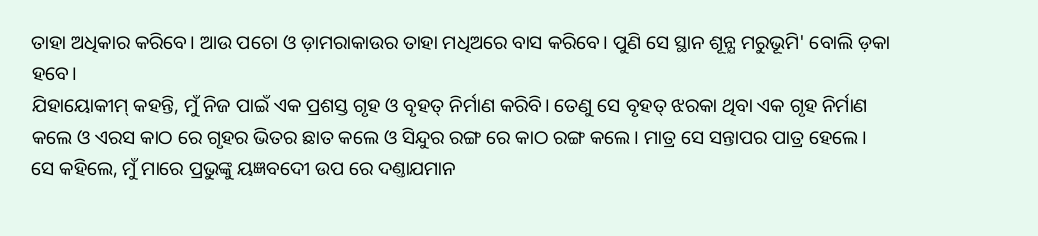ତାହା ଅଧିକାର କରିବେ। ଆଉ ପଚୋ ଓ ଡ଼ାମରାକାଉର ତାହା ମଧିଅରେ ବାସ କରିବେ। ପୁଣି ସେ ସ୍ଥାନ ଶୂନ୍ଯ ମରୁଭୂମି' ବୋଲି ଡ଼କା ହବେ।
ଯିହାୟୋକୀମ୍ କହନ୍ତି, ମୁଁ ନିଜ ପାଇଁ ଏକ ପ୍ରଶସ୍ତ ଗୃହ ଓ ବୃହତ୍ ନିର୍ମାଣ କରିବି। ତେଣୁ ସେ ବୃହତ୍ ଝରକା ଥିବା ଏକ ଗୃହ ନିର୍ମାଣ କଲେ ଓ ଏରସ କାଠ ରେ ଗୃହର ଭିତର ଛାତ କଲେ ଓ ସିନ୍ଦୁର ରଙ୍ଗ ରେ କାଠ ରଙ୍ଗ କଲେ। ମାତ୍ର ସେ ସନ୍ତାପର ପାତ୍ର ହେଲେ।
ସେ କହିଲେ, ମୁଁ ମାରେ ପ୍ରଭୁଙ୍କୁ ୟଜ୍ଞବଦେୀ ଉପ ରେ ଦଣ୍ତାଯମାନ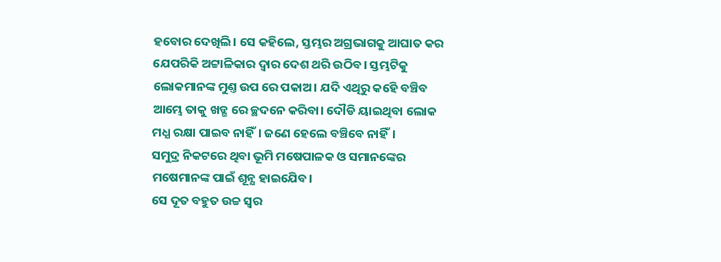ହବୋର ଦେଖିଲି। ସେ କହିଲେ, ସ୍ତମ୍ଭର ଅଗ୍ରଭାଗକୁ ଆଘାତ କର ଯେପରିକି ଅଟ୍ଟାଳିକାର ଦ୍ବାର ଦେଶ ଥରି ଉଠିବ। ସ୍ତମ୍ଭଟିକୁ ଲୋକମାନଙ୍କ ମୁଣ୍ତ ଉପ ରେ ପକାଅ। ଯଦି ଏଥିରୁ କହେି ବଞ୍ଚିବ ଆମ୍ଭେ ତାକୁ ଖଡ୍ଗ ରେ ଚ୍ଛଦନେ କରିବା। ଦୌଡି ୟାଇଥିବା ଲୋକ ମଧ୍ଯ ରକ୍ଷା ପାଇବ ନାହିଁ। ଜଣେ ହେଲେ ବଞ୍ଚିବେ ନାହିଁ।
ସମୁଦ୍ର ନିକଟରେ ଥିବା ଭୂମି ମଷେପାଳକ ଓ ସମାନଙ୍କେର ମଷେମାନଙ୍କ ପାଇଁ ଶୂନ୍ଯ ହାଇଯେିବ।
ସେ ଦୂତ ବହୁତ ଉଚ୍ଚ ସ୍ବର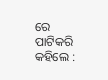ରେ ପାଟିକରି କହିଲେ :